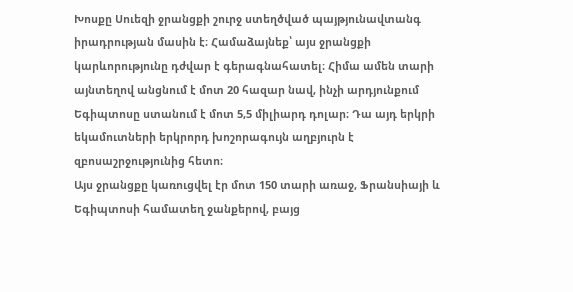Խոսքը Սուեզի ջրանցքի շուրջ ստեղծված պայթյունավտանգ իրադրության մասին է։ Համաձայնեք՝ այս ջրանցքի կարևորությունը դժվար է գերագնահատել։ Հիմա ամեն տարի այնտեղով անցնում է մոտ 20 հազար նավ, ինչի արդյունքում Եգիպտոսը ստանում է մոտ 5,5 միլիարդ դոլար։ Դա այդ երկրի եկամուտների երկրորդ խոշորագույն աղբյուրն է զբոսաշրջությունից հետո։
Այս ջրանցքը կառուցվել էր մոտ 150 տարի առաջ, Ֆրանսիայի և Եգիպտոսի համատեղ ջանքերով, բայց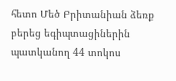հետո Մեծ Բրիտանիան ձեռք բերեց եգիպտացիներին պատկանող 44 տոկոս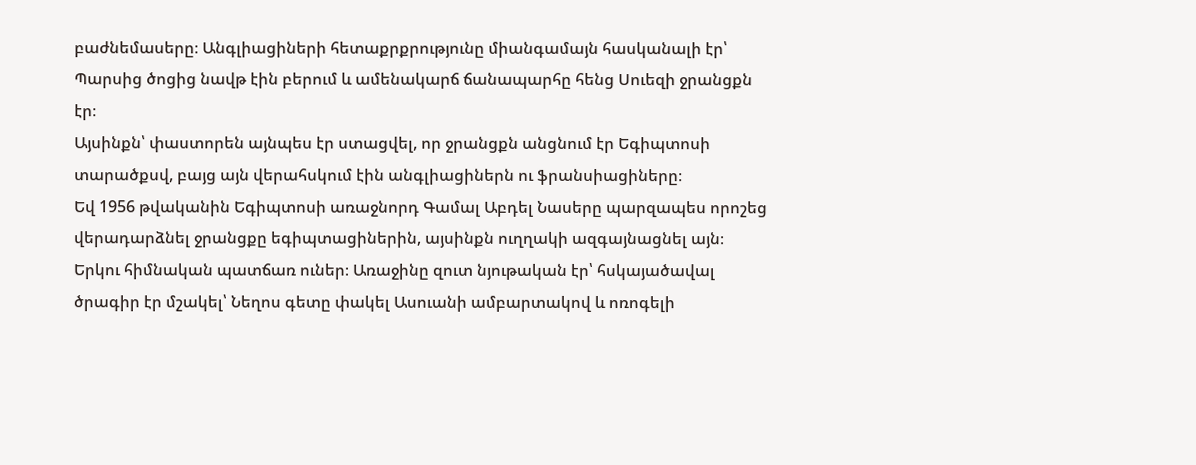բաժնեմասերը։ Անգլիացիների հետաքրքրությունը միանգամայն հասկանալի էր՝ Պարսից ծոցից նավթ էին բերում և ամենակարճ ճանապարհը հենց Սուեզի ջրանցքն էր։
Այսինքն՝ փաստորեն այնպես էր ստացվել, որ ջրանցքն անցնում էր Եգիպտոսի տարածքսվ, բայց այն վերահսկում էին անգլիացիներն ու ֆրանսիացիները։
Եվ 1956 թվականին Եգիպտոսի առաջնորդ Գամալ Աբդել Նասերը պարզապես որոշեց վերադարձնել ջրանցքը եգիպտացիներին, այսինքն ուղղակի ազգայնացնել այն։ Երկու հիմնական պատճառ ուներ։ Առաջինը զուտ նյութական էր՝ հսկայածավալ ծրագիր էր մշակել՝ Նեղոս գետը փակել Ասուանի ամբարտակով և ոռոգելի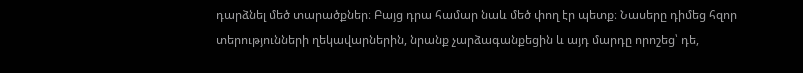դարձնել մեծ տարածքներ։ Բայց դրա համար նաև մեծ փող էր պետք։ Նասերը դիմեց հզոր տերությունների ղեկավարներին, նրանք չարձագանքեցին և այդ մարդը որոշեց՝ դե,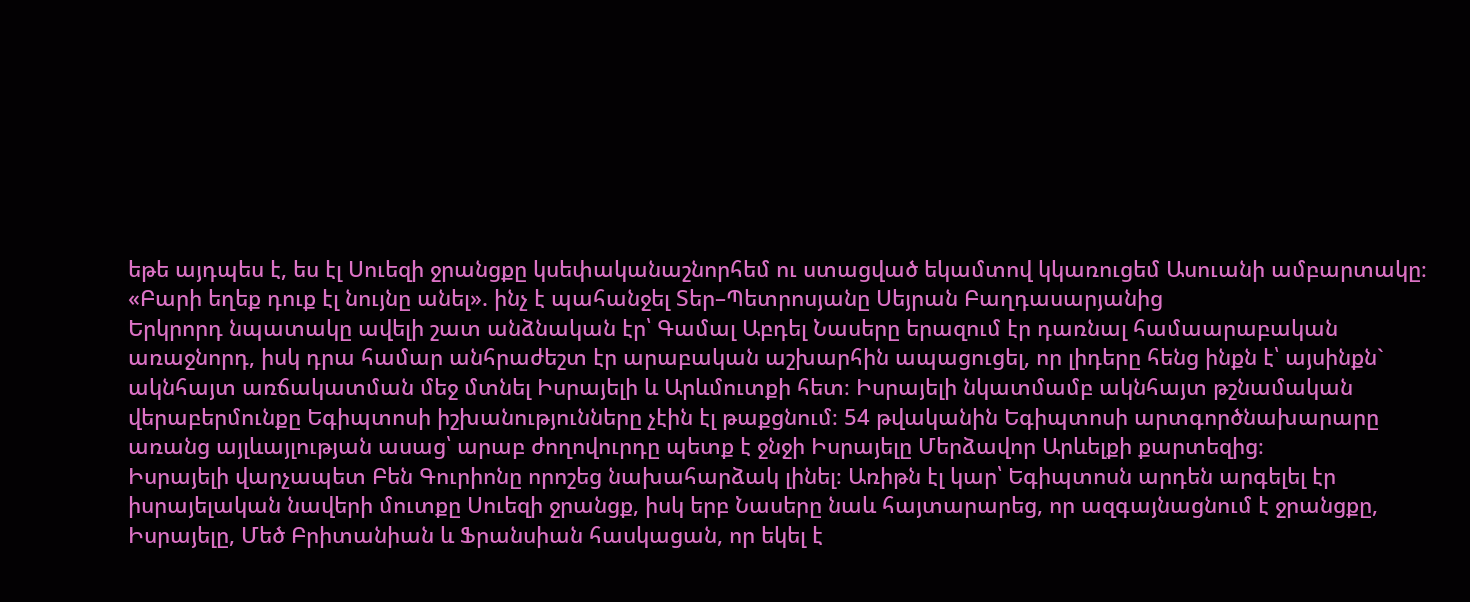եթե այդպես է, ես էլ Սուեզի ջրանցքը կսեփականաշնորհեմ ու ստացված եկամտով կկառուցեմ Ասուանի ամբարտակը։
«Բարի եղեք դուք էլ նույնը անել». ինչ է պահանջել Տեր–Պետրոսյանը Սեյրան Բաղդասարյանից
Երկրորդ նպատակը ավելի շատ անձնական էր՝ Գամալ Աբդել Նասերը երազում էր դառնալ համաարաբական առաջնորդ, իսկ դրա համար անհրաժեշտ էր արաբական աշխարհին ապացուցել, որ լիդերը հենց ինքն է՝ այսինքն` ակնհայտ առճակատման մեջ մտնել Իսրայելի և Արևմուտքի հետ։ Իսրայելի նկատմամբ ակնհայտ թշնամական վերաբերմունքը Եգիպտոսի իշխանությունները չէին էլ թաքցնում։ 54 թվականին Եգիպտոսի արտգործնախարարը առանց այլևայլության ասաց՝ արաբ ժողովուրդը պետք է ջնջի Իսրայելը Մերձավոր Արևելքի քարտեզից։
Իսրայելի վարչապետ Բեն Գուրիոնը որոշեց նախահարձակ լինել։ Առիթն էլ կար՝ Եգիպտոսն արդեն արգելել էր իսրայելական նավերի մուտքը Սուեզի ջրանցք, իսկ երբ Նասերը նաև հայտարարեց, որ ազգայնացնում է ջրանցքը, Իսրայելը, Մեծ Բրիտանիան և Ֆրանսիան հասկացան, որ եկել է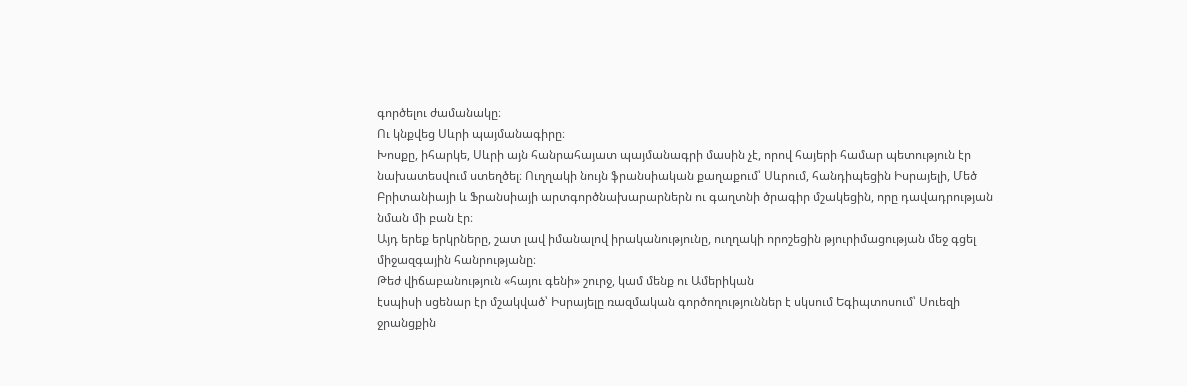գործելու ժամանակը։
Ու կնքվեց Սևրի պայմանագիրը։
Խոսքը, իհարկե, Սևրի այն հանրահայատ պայմանագրի մասին չէ, որով հայերի համար պետություն էր նախատեսվում ստեղծել։ Ուղղակի նույն ֆրանսիական քաղաքում՝ Սևրում, հանդիպեցին Իսրայելի, Մեծ Բրիտանիայի և Ֆրանսիայի արտգործնախարարներն ու գաղտնի ծրագիր մշակեցին, որը դավադրության նման մի բան էր։
Այդ երեք երկրները, շատ լավ իմանալով իրականությունը, ուղղակի որոշեցին թյուրիմացության մեջ գցել միջազգային հանրությանը։
Թեժ վիճաբանություն «հայու գենի» շուրջ, կամ մենք ու Ամերիկան
էսպիսի սցենար էր մշակված՝ Իսրայելը ռազմական գործողություններ է սկսում Եգիպտոսում՝ Սուեզի ջրանցքին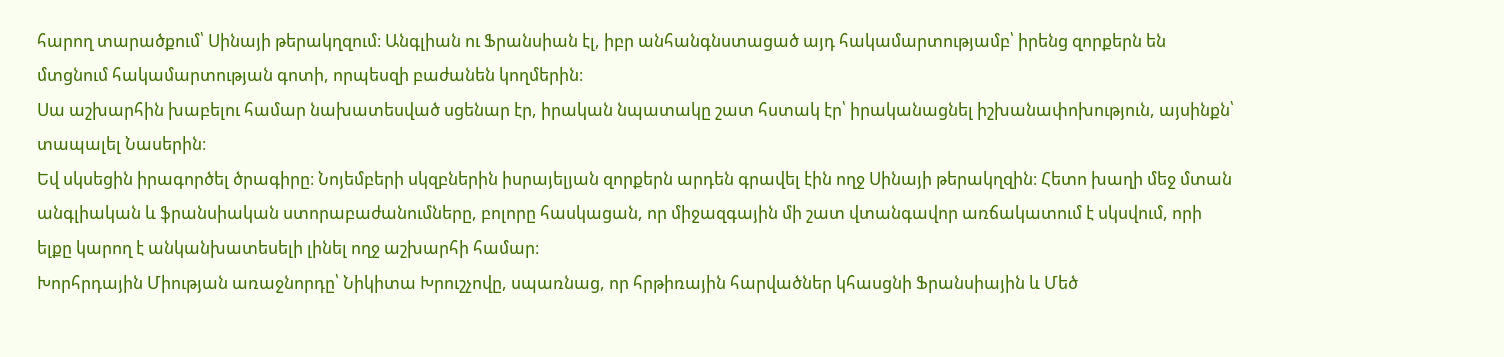հարող տարածքում՝ Սինայի թերակղզում։ Անգլիան ու Ֆրանսիան էլ, իբր անհանգնստացած այդ հակամարտությամբ՝ իրենց զորքերն են մտցնում հակամարտության գոտի, որպեսզի բաժանեն կողմերին։
Սա աշխարհին խաբելու համար նախատեսված սցենար էր, իրական նպատակը շատ հստակ էր՝ իրականացնել իշխանափոխություն, այսինքն՝ տապալել Նասերին։
Եվ սկսեցին իրագործել ծրագիրը։ Նոյեմբերի սկզբներին իսրայելյան զորքերն արդեն գրավել էին ողջ Սինայի թերակղզին։ Հետո խաղի մեջ մտան անգլիական և ֆրանսիական ստորաբաժանումները, բոլորը հասկացան, որ միջազգային մի շատ վտանգավոր առճակատում է սկսվում, որի ելքը կարող է անկանխատեսելի լինել ողջ աշխարհի համար։
Խորհրդային Միության առաջնորդը՝ Նիկիտա Խրուշչովը, սպառնաց, որ հրթիռային հարվածներ կհասցնի Ֆրանսիային և Մեծ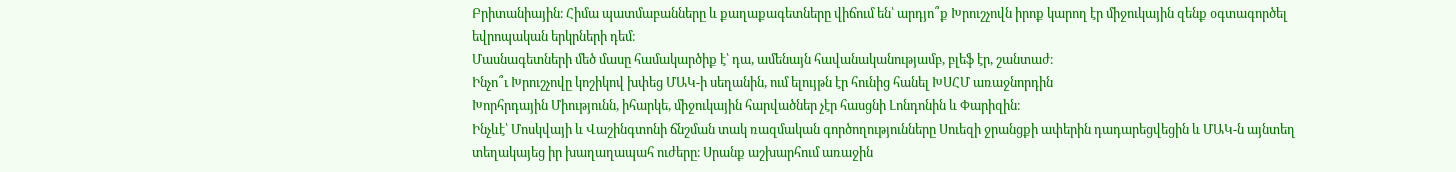Բրիտանիային։ Հիմա պատմաբանները և քաղաքագետները վիճում են՝ արդյո՞ք Խրուշչովն իրոք կարող էր միջուկային զենք օգտագործել եվրոպական երկրների դեմ։
Մասնագետների մեծ մասը համակարծիք է՝ դա, ամենայն հավանականությամբ, բլեֆ էր, շանտաժ։
Ինչո՞ւ Խրուշչովը կոշիկով խփեց ՄԱԿ-ի սեղանին, ում ելույթն էր հունից հանել ԽՍՀՄ առաջնորդին
Խորհրդային Միությունն, իհարկե, միջուկային հարվածներ չէր հասցնի Լոնդոնին և Փարիզին։
Ինչևէ՝ Մոսկվայի և Վաշինգտոնի ճնշման տակ ռազմական գործողությունները Սուեզի ջրանցքի ափերին դադարեցվեցին և ՄԱԿ-ն այնտեղ տեղակայեց իր խաղաղապահ ուժերը։ Սրանք աշխարհում առաջին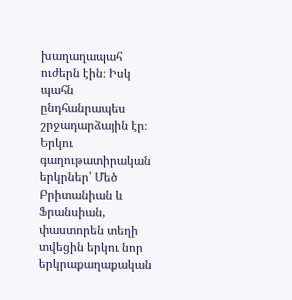խաղաղապահ ուժերն էին։ Իսկ պահն ընդհանրապես շրջադարձային էր։
Երկու գաղութատիրական երկրներ՝ Մեծ Բրիտանիան և Ֆրանսիան, փաստորեն տեղի տվեցին երկու նոր երկրաքաղաքական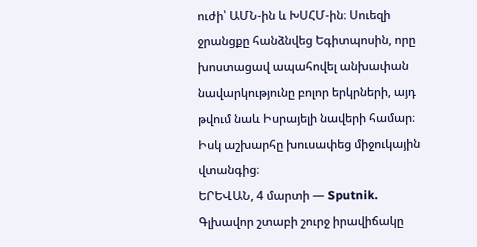ուժի՝ ԱՄՆ-ին և ԽՍՀՄ-ին։ Սուեզի ջրանցքը հանձնվեց Եգիտպոսին, որը խոստացավ ապահովել անխափան նավարկությունը բոլոր երկրների, այդ թվում նաև Իսրայելի նավերի համար։ Իսկ աշխարհը խուսափեց միջուկային վտանգից։
ԵՐԵՎԱՆ, 4 մարտի — Sputnik. Գլխավոր շտաբի շուրջ իրավիճակը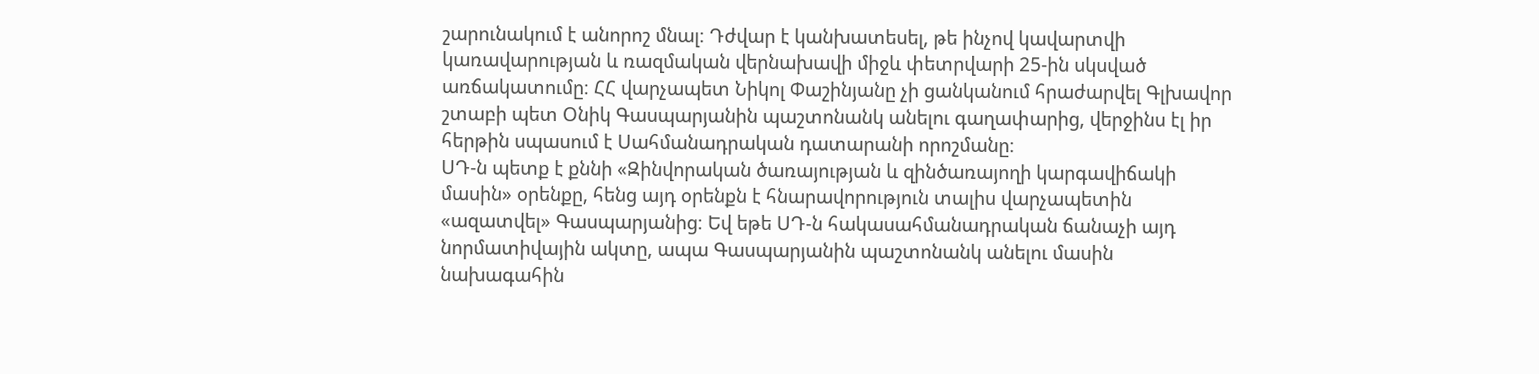շարունակում է անորոշ մնալ։ Դժվար է կանխատեսել, թե ինչով կավարտվի կառավարության և ռազմական վերնախավի միջև փետրվարի 25-ին սկսված առճակատումը։ ՀՀ վարչապետ Նիկոլ Փաշինյանը չի ցանկանում հրաժարվել Գլխավոր շտաբի պետ Օնիկ Գասպարյանին պաշտոնանկ անելու գաղափարից, վերջինս էլ իր հերթին սպասում է Սահմանադրական դատարանի որոշմանը։
ՍԴ-ն պետք է քննի «Զինվորական ծառայության և զինծառայողի կարգավիճակի մասին» օրենքը, հենց այդ օրենքն է հնարավորություն տալիս վարչապետին «ազատվել» Գասպարյանից։ Եվ եթե ՍԴ-ն հակասահմանադրական ճանաչի այդ նորմատիվային ակտը, ապա Գասպարյանին պաշտոնանկ անելու մասին նախագահին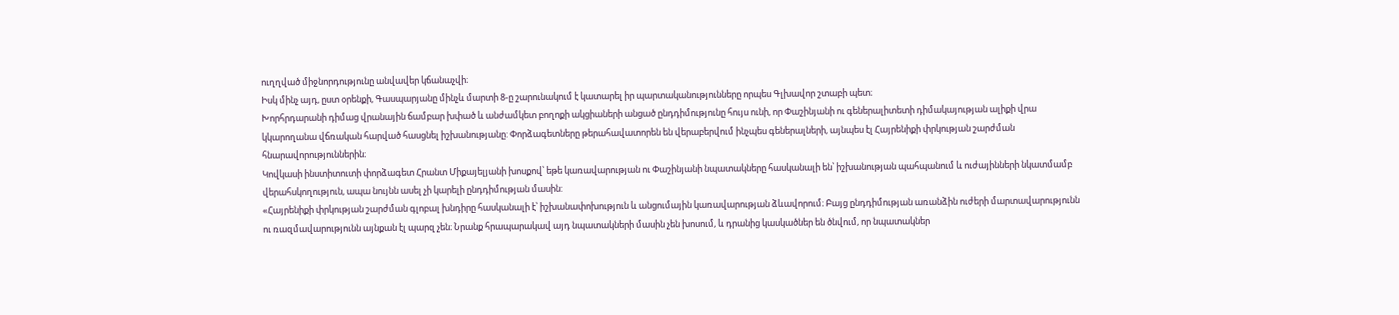ուղղված միջնորդությունը անվավեր կճանաչվի։
Իսկ մինչ այդ, ըստ օրենքի, Գասպարյանը մինչև մարտի 8-ը շարունակում է կատարել իր պարտականությունները որպես Գլխավոր շտաբի պետ։
Խորհրդարանի դիմաց վրանային ճամբար խփած և անժամկետ բողոքի ակցիաների անցած ընդդիմությունը հույս ունի, որ Փաշինյանի ու գեներալիտետի դիմակայության ալիքի վրա կկարողանա վճռական հարված հասցնել իշխանությանը: Փորձագետները թերահավատորեն են վերաբերվում ինչպես գեներալների, այնպես էլ Հայրենիքի փրկության շարժման հնարավորություններին։
Կովկասի ինստիտուտի փորձագետ Հրանտ Միքայելյանի խոսքով՝ եթե կառավարության ու Փաշինյանի նպատակները հասկանալի են՝ իշխանության պահպանում և ուժայինների նկատմամբ վերահսկողություն, ապա նույնն ասել չի կարելի ընդդիմության մասին:
«Հայրենիքի փրկության շարժման գլոբալ խնդիրը հասկանալի է՝ իշխանափոխություն և անցումային կառավարության ձևավորում։ Բայց ընդդիմության առանձին ուժերի մարտավարությունն ու ռազմավարությունն այնքան էլ պարզ չեն։ Նրանք հրապարակավ այդ նպատակների մասին չեն խոսում, և դրանից կասկածներ են ծնվում, որ նպատակներ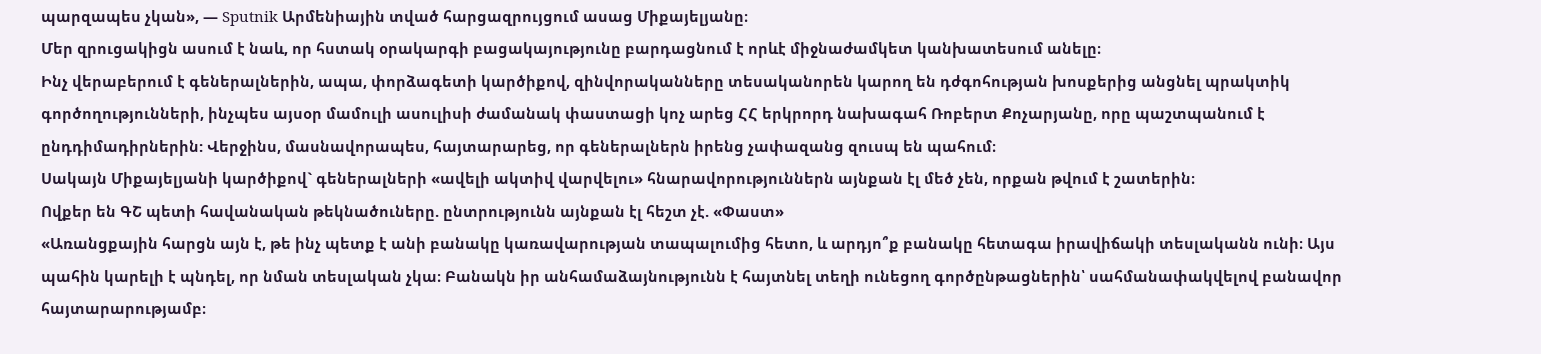պարզապես չկան», — Sputnik Արմենիային տված հարցազրույցում ասաց Միքայելյանը։
Մեր զրուցակիցն ասում է նաև, որ հստակ օրակարգի բացակայությունը բարդացնում է որևէ միջնաժամկետ կանխատեսում անելը։
Ինչ վերաբերում է գեներալներին, ապա, փորձագետի կարծիքով, զինվորականները տեսականորեն կարող են դժգոհության խոսքերից անցնել պրակտիկ գործողությունների, ինչպես այսօր մամուլի ասուլիսի ժամանակ փաստացի կոչ արեց ՀՀ երկրորդ նախագահ Ռոբերտ Քոչարյանը, որը պաշտպանում է ընդդիմադիրներին: Վերջինս, մասնավորապես, հայտարարեց, որ գեներալներն իրենց չափազանց զուսպ են պահում։
Սակայն Միքայելյանի կարծիքով` գեներալների «ավելի ակտիվ վարվելու» հնարավորություններն այնքան էլ մեծ չեն, որքան թվում է շատերին։
Ովքեր են ԳՇ պետի հավանական թեկնածուները. ընտրությունն այնքան էլ հեշտ չէ. «Փաստ»
«Առանցքային հարցն այն է, թե ինչ պետք է անի բանակը կառավարության տապալումից հետո, և արդյո՞ք բանակը հետագա իրավիճակի տեսլականն ունի։ Այս պահին կարելի է պնդել, որ նման տեսլական չկա։ Բանակն իր անհամաձայնությունն է հայտնել տեղի ունեցող գործընթացներին՝ սահմանափակվելով բանավոր հայտարարությամբ։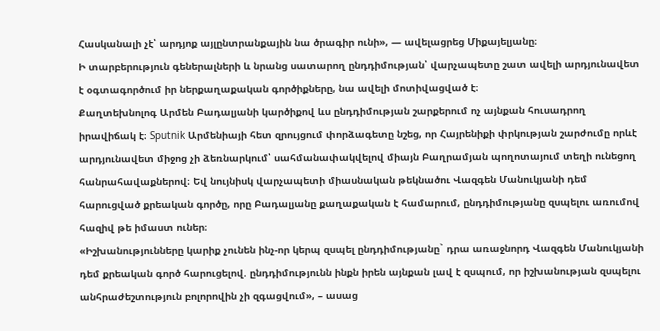Հասկանալի չէ՝ արդյոք այլընտրանքային նա ծրագիր ունի», — ավելացրեց Միքայելյանը։
Ի տարբերություն գեներալների և նրանց սատարող ընդդիմության՝ վարչապետը շատ ավելի արդյունավետ է օգտագործում իր ներքաղաքական գործիքները, նա ավելի մոտիվացված է։
Քաղտեխնոլոգ Արմեն Բադալյանի կարծիքով ևս ընդդիմության շարքերում ոչ այնքան հուսադրող իրավիճակ է։ Sputnik Արմենիայի հետ զրույցում փորձագետը նշեց, որ Հայրենիքի փրկության շարժումը որևէ արդյունավետ միջոց չի ձեռնարկում՝ սահմանափակվելով միայն Բաղրամյան պողոտայում տեղի ունեցող հանրահավաքներով։ Եվ նույնիսկ վարչապետի միասնական թեկնածու Վազգեն Մանուկյանի դեմ հարուցված քրեական գործը, որը Բադալյանը քաղաքական է համարում, ընդդիմությանը զսպելու առումով հազիվ թե իմաստ ուներ։
«Իշխանությունները կարիք չունեն ինչ-որ կերպ զսպել ընդդիմությանը` դրա առաջնորդ Վազգեն Մանուկյանի դեմ քրեական գործ հարուցելով. ընդդիմությունն ինքն իրեն այնքան լավ է զսպում, որ իշխանության զսպելու անհրաժեշտություն բոլորովին չի զգացվում», – ասաց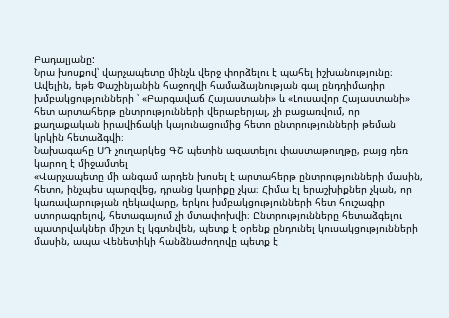Բադալյանը:
Նրա խոսքով՝ վարչապետը մինչև վերջ փորձելու է պահել իշխանությունը։ Ավելին, եթե Փաշինյանին հաջողվի համաձայնության գալ ընդդիմադիր խմբակցությունների ՝ «Բարգավաճ Հայաստանի» և «Լուսավոր Հայաստանի» հետ արտահերթ ընտրությունների վերաբերյալ, չի բացառվում, որ քաղաքական իրավիճակի կայունացումից հետո ընտրությունների թեման կրկին հետաձգվի։
Նախագահը ՍԴ չուղարկեց ԳՇ պետին ազատելու փաստաթուղթը, բայց դեռ կարող է միջամտել
«Վարչապետը մի անգամ արդեն խոսել է արտահերթ ընտրությունների մասին, հետո, ինչպես պարզվեց, դրանց կարիքը չկա։ Հիմա էլ երաշխիքներ չկան, որ կառավարության ղեկավարը, երկու խմբակցությունների հետ հուշագիր ստորագրելով, հետագայում չի մտափոխվի։ Ընտրությունները հետաձգելու պատրվակներ միշտ էլ կգտնվեն, պետք է օրենք ընդունել կուսակցությունների մասին, ապա Վենետիկի հանձնաժողովը պետք է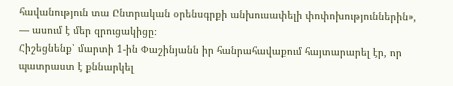հավանություն տա Ընտրական օրենսգրքի անխուսափելի փոփոխություններին», — ասում է մեր զրուցակիցը։
Հիշեցնենք՝ մարտի 1-ին Փաշինյանն իր հանրահավաքում հայտարարել էր, որ պատրաստ է քննարկել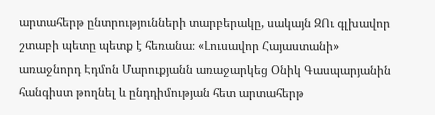արտահերթ ընտրությունների տարբերակը, սակայն ԶՈւ գլխավոր շտաբի պետը պետք է հեռանա։ «Լուսավոր Հայաստանի» առաջնորդ Էդմոն Մարուքյանն առաջարկեց Օնիկ Գասպարյանին հանգիստ թողնել և ընդդիմության հետ արտահերթ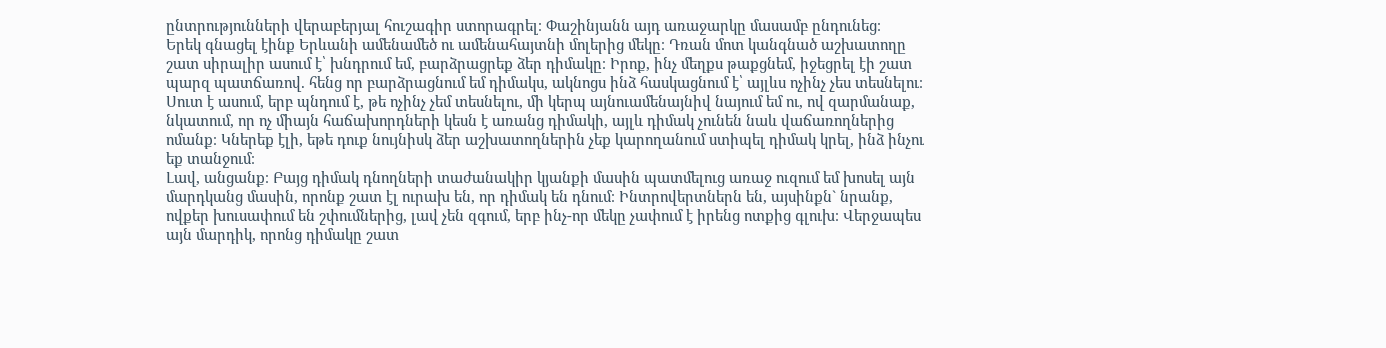ընտրությունների վերաբերյալ հուշագիր ստորագրել։ Փաշինյանն այդ առաջարկը մասամբ ընդունեց։
Երեկ գնացել էինք Երևանի ամենամեծ ու ամենահայտնի մոլերից մեկը։ Դռան մոտ կանգնած աշխատողը շատ սիրալիր ասում է՝ խնդրում եմ, բարձրացրեք ձեր դիմակը։ Իրոք, ինչ մեղքս թաքցնեմ, իջեցրել էի շատ պարզ պատճառով. հենց որ բարձրացնում եմ դիմակս, ակնոցս ինձ հասկացնում է՝ այլևս ոչինչ չես տեսնելու։ Սուտ է ասում, երբ պնդում է, թե ոչինչ չեմ տեսնելու, մի կերպ այնուամենայնիվ նայում եմ ու, ով զարմանաք, նկատում, որ ոչ միայն հաճախորդների կեսն է առանց դիմակի, այլև դիմակ չունեն նաև վաճառողներից ոմանք։ Կներեք էլի, եթե դուք նույնիսկ ձեր աշխատողներին չեք կարողանում ստիպել դիմակ կրել, ինձ ինչու եք տանջում։
Լավ, անցանք։ Բայց դիմակ դնողների տաժանակիր կյանքի մասին պատմելուց առաջ ուզում եմ խոսել այն մարդկանց մասին, որոնք շատ էլ ուրախ են, որ դիմակ են դնում։ Ինտրովերտներն են, այսինքն` նրանք, ովքեր խուսափում են շփումներից, լավ չեն զգում, երբ ինչ-որ մեկը չափում է իրենց ոտքից գլուխ։ Վերջապես այն մարդիկ, որոնց դիմակը շատ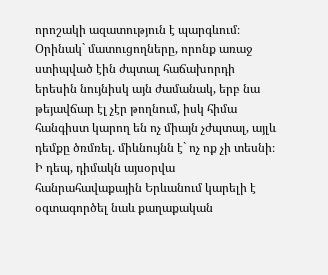որոշակի ազատություն է պարգևում։ Օրինակ` մատուցողները, որոնք առաջ ստիպված էին ժպտալ հաճախորդի երեսին նույնիսկ այն ժամանակ, երբ նա թեյավճար էլ չէր թողնում, իսկ հիմա հանգիստ կարող են ոչ միայն չժպտալ, այլև դեմքը ծռմռել. միևնույնն է` ոչ ոք չի տեսնի։
Ի դեպ, դիմակն այսօրվա հանրահավաքային Երևանում կարելի է օգտագործել նաև քաղաքական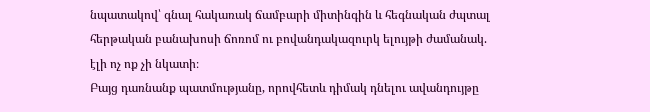նպատակով՝ գնալ հակառակ ճամբարի միտինգին և հեգնական ժպտալ հերթական բանախոսի ճոռոմ ու բովանդակազուրկ ելույթի ժամանակ. էլի ոչ ոք չի նկատի։
Բայց դառնանք պատմությանը, որովհետև դիմակ դնելու ավանդույթը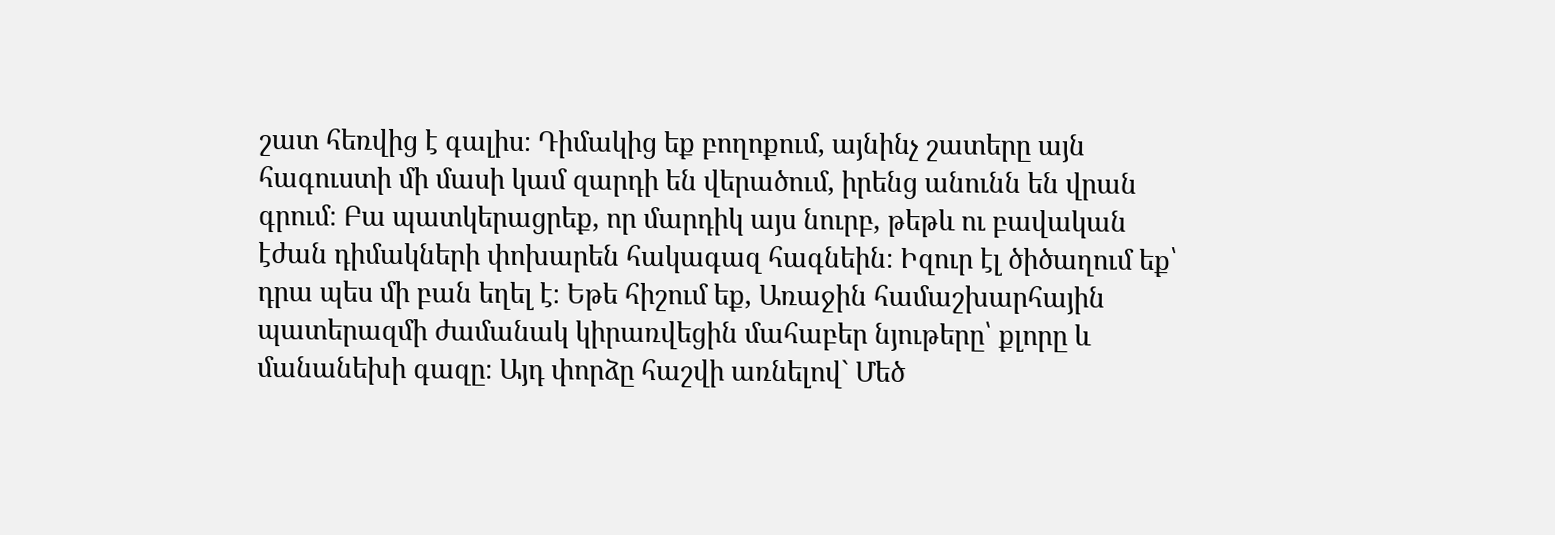շատ հեռվից է գալիս։ Դիմակից եք բողոքում, այնինչ շատերը այն հագուստի մի մասի կամ զարդի են վերածում, իրենց անունն են վրան գրում։ Բա պատկերացրեք, որ մարդիկ այս նուրբ, թեթև ու բավական էժան դիմակների փոխարեն հակագազ հագնեին։ Իզուր էլ ծիծաղում եք՝ դրա պես մի բան եղել է։ Եթե հիշում եք, Առաջին համաշխարհային պատերազմի ժամանակ կիրառվեցին մահաբեր նյութերը՝ քլորը և մանանեխի գազը։ Այդ փորձը հաշվի առնելով` Մեծ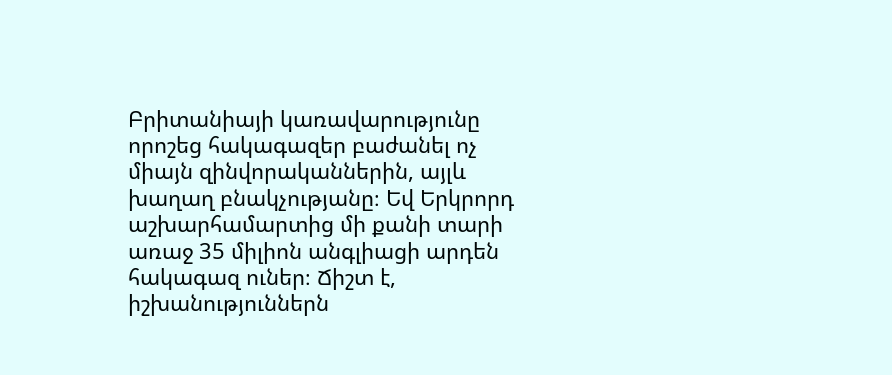Բրիտանիայի կառավարությունը որոշեց հակագազեր բաժանել ոչ միայն զինվորականներին, այլև խաղաղ բնակչությանը։ Եվ Երկրորդ աշխարհամարտից մի քանի տարի առաջ 35 միլիոն անգլիացի արդեն հակագազ ուներ։ Ճիշտ է, իշխանություններն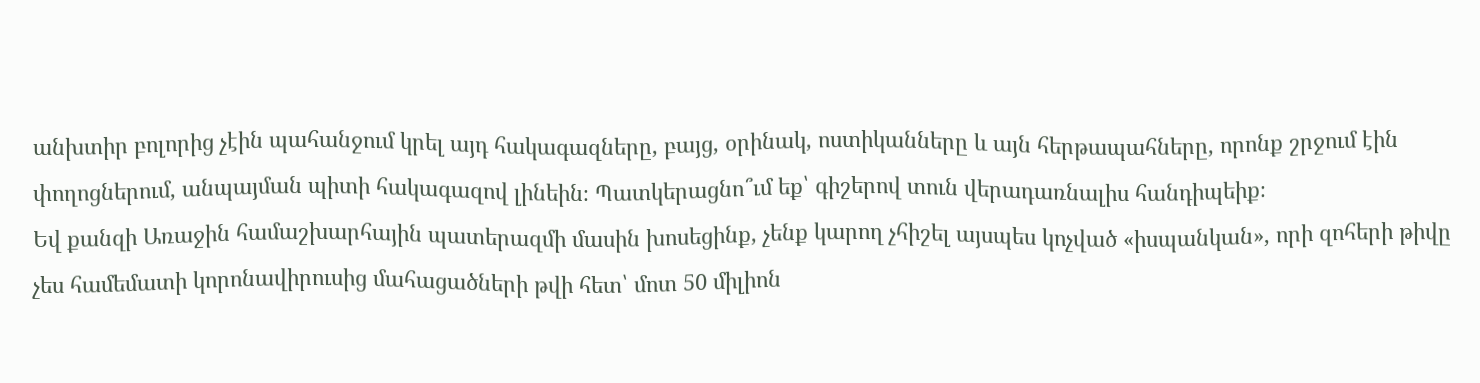անխտիր բոլորից չէին պահանջում կրել այդ հակագազները, բայց, օրինակ, ոստիկանները և այն հերթապահները, որոնք շրջում էին փողոցներում, անպայման պիտի հակագազով լինեին։ Պատկերացնո՞ւմ եք՝ գիշերով տուն վերադառնալիս հանդիպեիք։
Եվ քանզի Առաջին համաշխարհային պատերազմի մասին խոսեցինք, չենք կարող չհիշել այսպես կոչված «իսպանկան», որի զոհերի թիվը չես համեմատի կորոնավիրուսից մահացածների թվի հետ՝ մոտ 50 միլիոն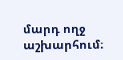մարդ ողջ աշխարհում։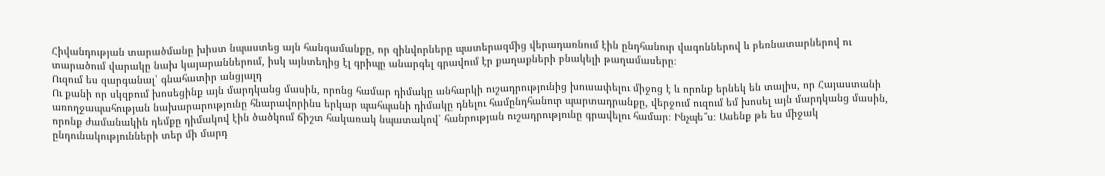Հիվանդության տարածմանը խիստ նպաստեց այն հանգամանքը, որ զինվորները պատերազմից վերադառնում էին ընդհանուր վագոններով և բեռնատարներով ու տարածում վարակը նախ կայարաններում, իսկ այնտեղից էլ գրիպը անարգել գրավում էր քաղաքների բնակելի թաղամասերը։
Ուզում ես զարգանալ՝ գնահատիր անցյալդ
Ու քանի որ սկզբում խոսեցինք այն մարդկանց մասին, որոնց համար դիմակը անհարկի ուշադրությունից խուսափելու միջոց է և որոնք երնեկ են տալիս, որ Հայաստանի առողջապահության նախարարությունը հնարավորինս երկար պահպանի դիմակը դնելու համընդհանուր պարտադրանքը, վերջում ուզում եմ խոսել այն մարդկանց մասին, որոնք ժամանակին դեմքը դիմակով էին ծածկում ճիշտ հակառակ նպատակով՝ հանրության ուշադրությունը գրավելու համար։ Ինչպե՞ս։ Ասենք թե ես միջակ ընդունակությունների տեր մի մարդ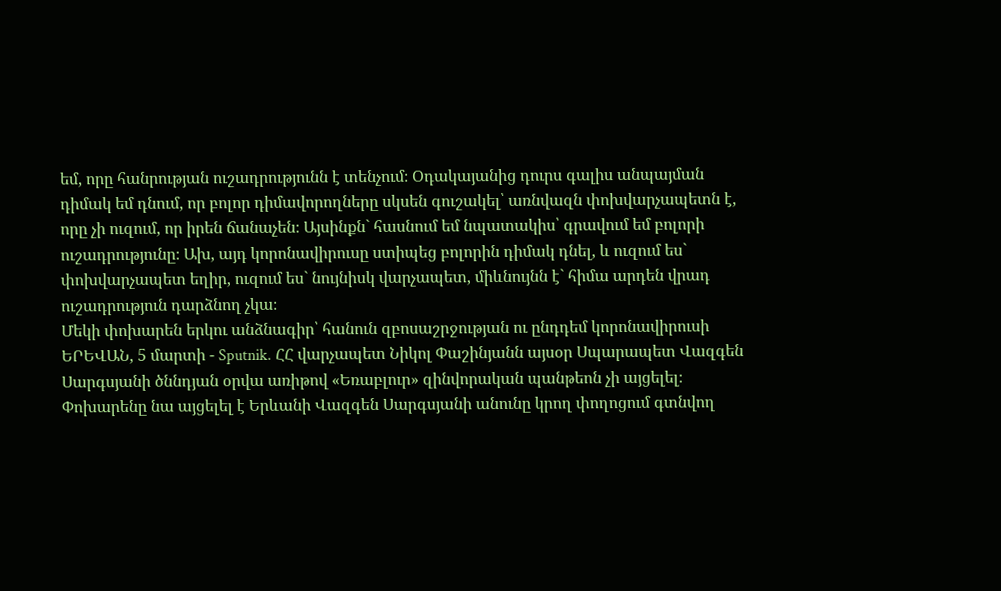եմ, որը հանրության ուշադրությունն է տենչում։ Օդակայանից դուրս գալիս անպայման դիմակ եմ դնում, որ բոլոր դիմավորողները սկսեն գուշակել՝ առնվազն փոխվարչապետն է, որը չի ուզում, որ իրեն ճանաչեն։ Այսինքն` հասնում եմ նպատակիս՝ գրավում եմ բոլորի ուշադրությունը։ Ախ, այդ կորոնավիրուսը ստիպեց բոլորին դիմակ դնել, և ուզում ես` փոխվարչապետ եղիր, ուզում ես` նույնիսկ վարչապետ, միևնույնն է` հիմա արդեն վրադ ուշադրություն դարձնող չկա։
Մեկի փոխարեն երկու անձնագիր՝ հանուն զբոսաշրջության ու ընդդեմ կորոնավիրուսի
ԵՐԵՎԱՆ, 5 մարտի - Sputnik. ՀՀ վարչապետ Նիկոլ Փաշինյանն այսօր Սպարապետ Վազգեն Սարգսյանի ծննդյան օրվա առիթով «Եռաբլուր» զինվորական պանթեոն չի այցելել։ Փոխարենը նա այցելել է Երևանի Վազգեն Սարգսյանի անունը կրող փողոցում գտնվող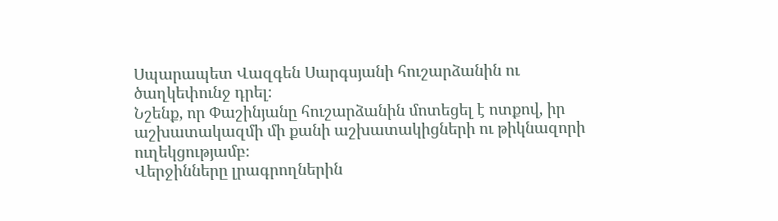Սպարապետ Վազգեն Սարգսյանի հուշարձանին ու ծաղկեփունջ դրել։
Նշենք, որ Փաշինյանը հուշարձանին մոտեցել է ոտքով, իր աշխատակազմի մի քանի աշխատակիցների ու թիկնազորի ուղեկցությամբ։
Վերջինները լրագրողներին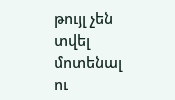թույլ չեն տվել մոտենալ ու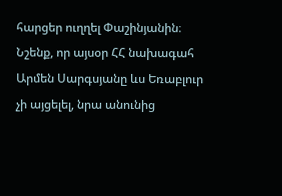հարցեր ուղղել Փաշինյանին։
Նշենք, որ այսօր ՀՀ նախագահ Արմեն Սարգսյանը ևս Եռաբլուր չի այցելել, նրա անունից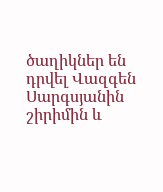ծաղիկներ են դրվել Վազգեն Սարգսյանին շիրիմին և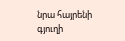նրա հայրենի գյուղի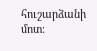հուշարձանի մոտ։